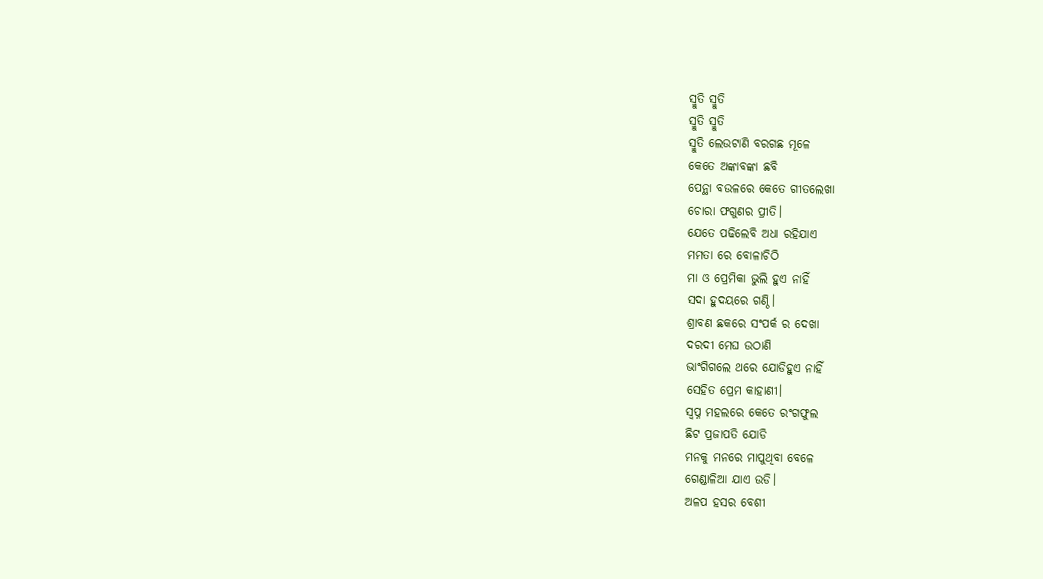ସ୍ମୁତି ସ୍ମୁତି
ସ୍ମୁତି ସ୍ମୁତି
ସ୍ମୁତି ଲେଉଟାଣି ବରଗଛ ମୂଳେ
କେତେ ଅଙ୍କାବଙ୍କା ଛବି
ପେନ୍ଥା ବଉଳରେ କେତେ ଗୀତଲେଖା
ଚୋରା ଫଗୁଣର ପ୍ରୀତି।
ଯେତେ ପଢିଲେବି ଅଧା ରହିଯାଏ
ମମତା ରେ ବୋଳାଚିଠି
ମା ଓ ପ୍ରେମିକା ଭୁଲି ହୁଏ ନାହିଁ
ସଦା ହୁଦୟରେ ଗଣ୍ଠି।
ଶ୍ରାବଣ ଛକରେ ସଂପର୍କ ର ଦେଖା
ଦରଦୀ ମେଘ ଉଠାଣି
ଭାଂଗିଗଲେ ଥରେ ଯୋଡିହୁଏ ନାହିଁ
ସେହିତ ପ୍ରେମ କାହାଣୀ।
ସ୍ୱପ୍ନ ମହଲରେ କେତେ ରଂଗଫୁଲ
ଛିଟ ପ୍ରଜାପତି ଯୋଡି
ମନକୁ ମନରେ ମାପୁଥିବା ବେଳେ
ଗେଣ୍ଡାଳିଆ ଯାଏ ଉଡି।
ଅଳପ ହସର ବେଶୀ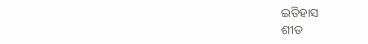ଇତିହାସ
ଶୀତ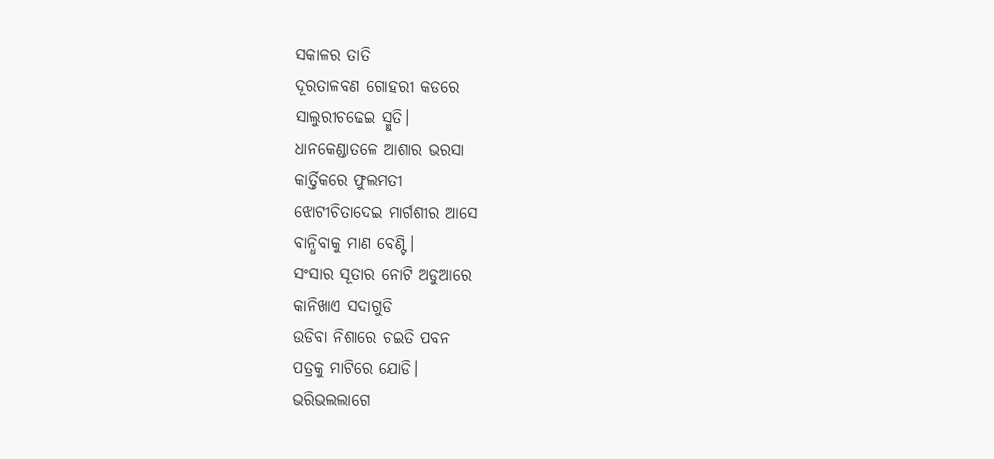ସକାଳର ତାତି
ଦୂରତାଳବଣ ଗୋହରୀ କଡରେ
ସାଲୁରୀଚଢେଇ ସ୍ମୁତି।
ଧାନକେଣ୍ଡାତଳେ ଆଶାର ଭରସା
କାର୍ତ୍ତିକରେ ଫୁଲମତୀ
ଝୋଟୀଚିତାଦେଇ ମାର୍ଗଶୀର ଆସେ
ବାନ୍ଧିବାକୁ ମାଣ ବେଣ୍ଟି।
ସଂସାର ସୂତାର ନୋଟି ଅଡୁଆରେ
କାନିଖାଏ ସଦାଗୁଡି
ଉଡିବା ନିଶାରେ ଚଇତି ପବନ
ପତ୍ରକୁ ମାଟିରେ ଯୋଡି।
ଭରିଭଲଲାଗେ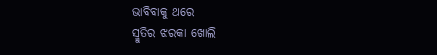ଭାବିବାକୁ ଥରେ
ସ୍ମୁତିର ଝରକା ଖୋଲି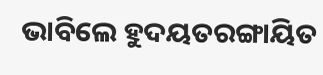ଭାବିଲେ ହୁଦୟତରଙ୍ଗାୟିତ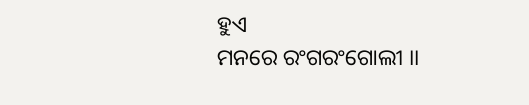ହୁଏ
ମନରେ ରଂଗରଂଗୋଲୀ ।।